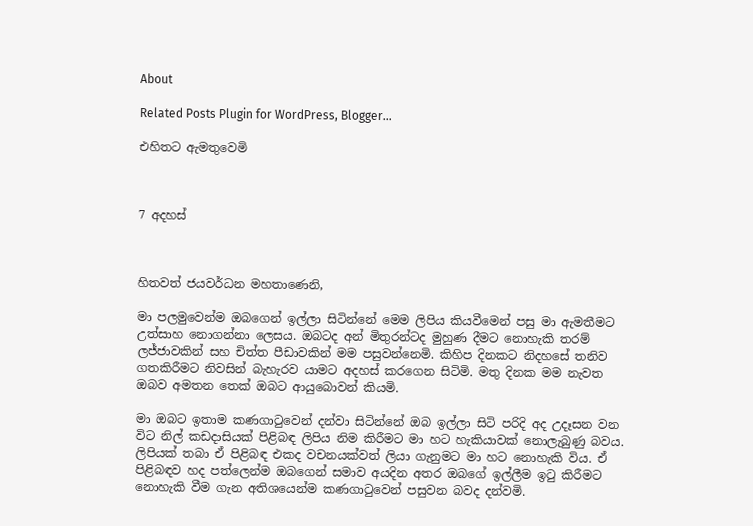About

Related Posts Plugin for WordPress, Blogger...

එහිතට ඇමතුවෙමි



7 අදහස්



හිතවත් ජයවර්ධන මහතාණෙනි,

මා පලමුවෙන්ම ඔබගෙන් ඉල්ලා සිටින්නේ මෙම ලිපිය කියවීමෙන් පසු මා ඇමතීමට උත්සාහ නොගන්නා ලෙසය. ඔබටද අන් මිතුරන්ටද මුහුණ දීමට නොහැකි තරම් ලජ්ජාවකින් සහ චිත්ත පීඩාවකින් මම පසුවන්නෙමි. කිහිප දිනකට නිදහසේ තනිව ගතකිරීමට නිවසින් බැහැරව යාමට අදහස් කරගෙන සිටිමි. මතු දිනක මම නැවත ඔබව අමතන තෙක් ඔබට ආයුබොවන් කියමි.

මා ඔබට ඉතාම කණගාටුවෙන් දන්වා සිටින්නේ ඔබ ඉල්ලා සිටි පරිදි අද උදෑසන වන විට නිල් කඩදාසියක් පිළිබඳ ලිපිය නිම කිරීමට මා හට හැකියාවක් නොලැබුණු බවය. ලිපියක් තබා ඒ පිළිබඳ එකද වචනයක්වත් ලියා ගැනුමට මා හට නොහැකි විය. ඒ පිළිබඳව හද පත්ලෙන්ම ඔබගෙන් සමාව අයදින අතර ඔබගේ ඉල්ලීම ඉටු කිරීමට නොහැකි වීම ගැන අතිශයෙන්ම කණගාටුවෙන් පසුවන බවද දන්වමි.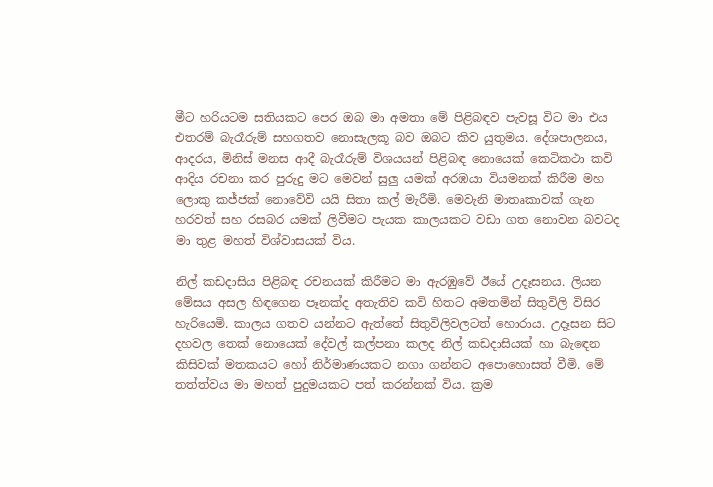මීට හරියටම සතියකට පෙර ඔබ මා අමතා මේ පිළිබඳව පැවසූ විට මා එය එතරම් බැරෑරුම් සහගතව නොසැලකූ බව ඔබට කිව යුතුමය. දේශපාලනය, ආදරය, මිනිස් මනස ආදී බැරෑරුම් විශයයන් පිළිබඳ නොයෙක් කෙටිකථා කවි ආදිය රචනා කර පුරුදු මට මෙවන් සුලු යමක් අරඹයා වියමනක් කිරීම මහ ලොකු කජ්ජක් නොවේවි යයි සිතා කල් මැරීමි. මෙවැනි මාතෘකාවක් ගැන හරවත් සහ රසබර යමක් ලිවීමට පැයක කාලයකට වඩා ගත නොවන බවටද මා තුළ මහත් විශ්වාසයක් විය.

නිල් කඩදාසිය පිළිබඳ රචනයක් කිරීමට මා ඇරඹුවේ ඊයේ උදෑසනය. ලියන මේසය අසල හිඳගෙන පෑනක්ද අතැතිව කවි හිතට අමතමින් සිතුවිලි විසිර හැරියෙමි. කාලය ගතව යන්නට ඇත්තේ සිතුවිලිවලටත් හොරාය. උදෑසන සිට දහවල තෙක් නොයෙක් දේවල් කල්පනා කලද නිල් කඩදාසියක් හා බැඳෙන කිසිවක් මතකයට හෝ නිර්මාණයකට නගා ගන්නට අපොහොසත් වීමි. මේ තත්ත්වය මා මහත් පුදුමයකට පත් කරන්නක් විය. ක්‍රම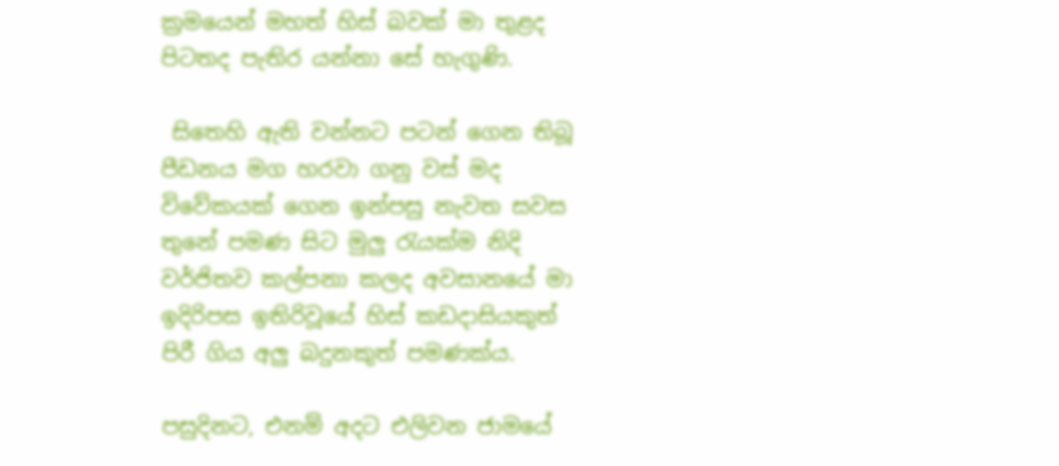ක්‍රමයෙන් මහත් හිස් බවක් මා තුළද පිටතද පැතිර යන්නා සේ හැගුණි.

 සිතෙහි ඇති වන්නට පටන් ගෙන තිබූ පීඩනය මග හරවා ගනු වස් මද විවේකයක් ගෙන ඉන්පසු නැවත සවස තුනේ පමණ සිට මුලු රැයක්ම නිදි වර්ජිතව කල්පනා කලද අවසානයේ මා ඉදිරිපස ඉතිරිවූයේ හිස් කඩදාසියකුත් පිරී ගිය අලු බදුනකුත් පමණක්ය.

පසුදිනට, එනම් අදට එලිවන ජාමයේ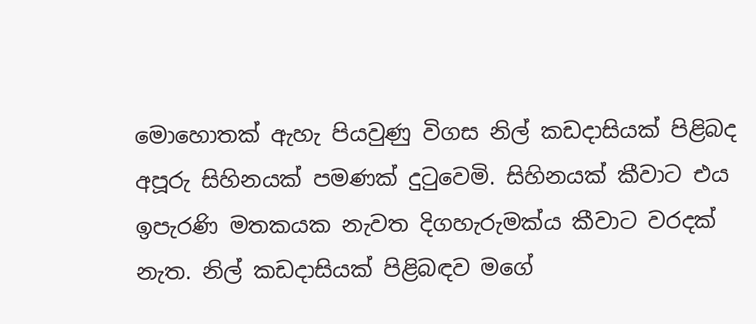මොහොතක් ඇහැ පියවුණු විගස නිල් කඩදාසියක් පිළිබද අපූරු සිහිනයක් පමණක් දුටුවෙමි. සිහිනයක් කීවාට එය ඉපැරණි මතකයක නැවත දිගහැරුමක්ය කීවාට වරදක් නැත. නිල් කඩදාසියක් පිළිබඳව මගේ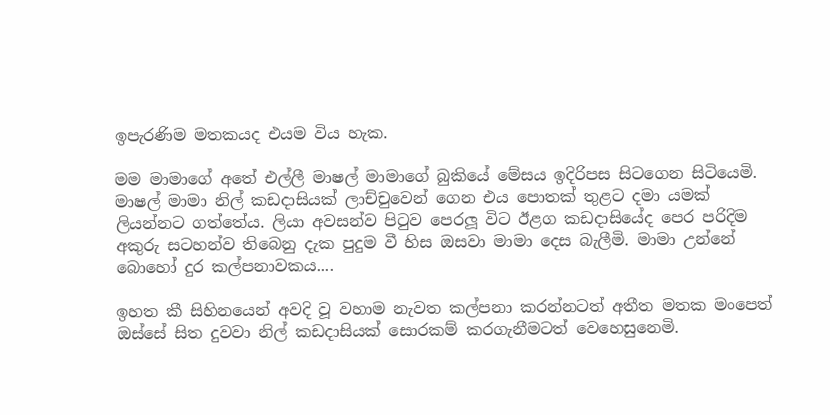ඉපැරණිම මතකයද එයම විය හැක.

මම මාමාගේ අතේ එල්ලී මාෂල් මාමාගේ බුකියේ මේසය ඉදිරිපස සිටගෙන සිටියෙමි. මාෂල් මාමා නිල් කඩදාසියක් ලාච්චුවෙන් ගෙන එය පොතක් තුළට දමා යමක් ලියන්නට ගත්තේය. ලියා අවසන්ව පිටුව පෙරලූ විට ඊළග කඩදාසියේද පෙර පරිදිම අකුරු සටහන්ව තිබෙනු දැක පුදුම වී හිස ඔසවා මාමා දෙස බැලීමි. මාමා උන්නේ බොහෝ දුර කල්පනාවකය....

ඉහත කී සිහිනයෙන් අවදි වූ වහාම නැවත කල්පනා කරන්නටත් අතීත මතක මංපෙත් ඔස්සේ සිත දුවවා නිල් කඩදාසියක් සොරකම් කරගැනීමටත් වෙහෙසුනෙමි.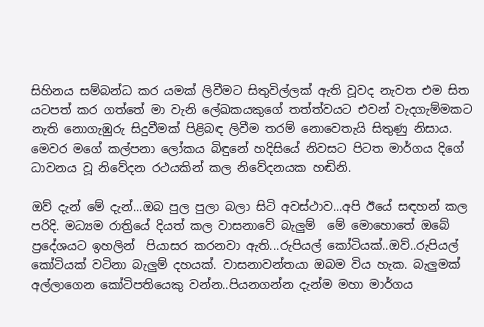සිහිනය සම්බන්ධ කර යමක් ලිවීමට සිතුවිල්ලක් ඇති වූවද නැවත එම සිත යටපත් කර ගත්තේ මා වැනි ලේඛකයකුගේ තත්ත්වයට එවන් වැදගැම්මකට නැති නොගැඹුරු සිදුවීමක් පිළිබඳ ලිවීම තරම් නොවෙතැයි සිතුණු නිසාය.
මෙවර මගේ කල්පනා ලෝකය බිඳුනේ හදිසියේ නිවසට පිටත මාර්ගය දිගේ ධාවනය වූ නිවේදන රථයකින් කල නිවේදනයක හඬිනි.

ඔව් දැන් මේ දැන්...ඔබ පුල පුලා බලා සිටි අවස්ථාව...අපි ඊයේ සඳහන් කල පරිදි. මධ්‍යම රාත්‍රියේ දියත් කල වාසනාවේ බැලුම්  මේ මොහොතේ ඔබේ ප්‍ර‍දේශයට ඉහලින්  පියාසර කරනවා ඇති...රුපියල් කෝටියක්..ඔව්..රුපියල් කෝටියක් වටිනා බැලුම් දහයක්. වාසනාවන්තයා ඔබම විය හැක. බැලුමක් අල්ලාගෙන කෝටිපතියෙකු වන්න..පියනගන්න දැන්ම මහා මාර්ගය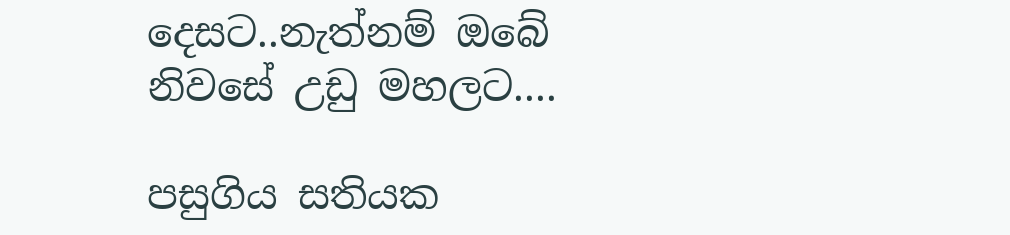දෙසට..නැත්නම් ඔබේ නිවසේ උඩු මහලට....

පසුගිය සතියක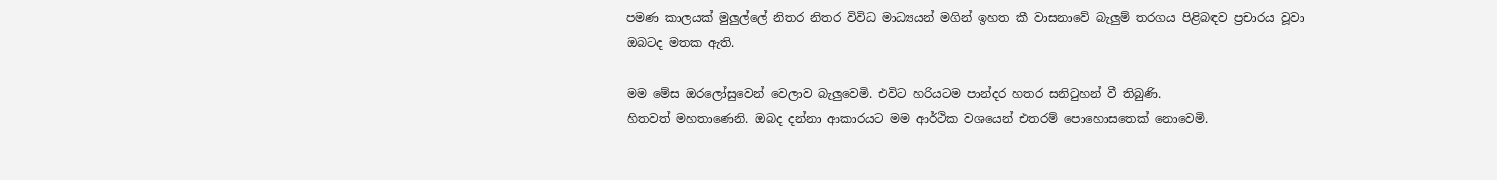පමණ කාලයක් මුලුල්ලේ නිතර නිතර විවිධ මාධ්‍යයන් මගින් ඉහත කී වාසනාවේ බැලුම් තරගය පිළිබඳව ප්‍රචාරය වූවා ඔබටද මතක ඇති.

මම මේස ඔරලෝසුවෙන් වෙලාව බැලුවෙමි. එවිට හරියටම පාන්දර හතර සනිටුහන් වී තිබුණි.
හිතවත් මහතාණෙනි. ඔබද දන්නා ආකාරයට මම ආර්ථික වශයෙන් එතරම් පොහොසතෙක් නොවෙමි.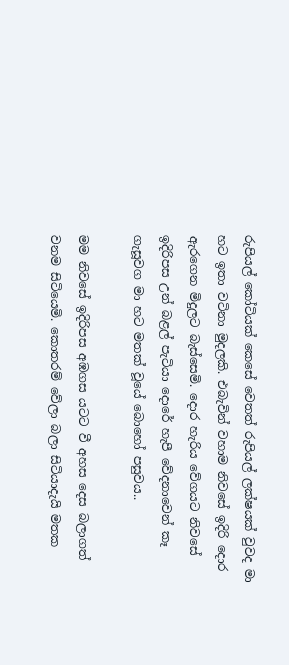රුපියල් කෝටියක් කෙසේ වෙතත් රුපියල් ලක්ෂයක් වුවද මා හට ඉතා වටිනා මුදලකි. එබැවින් වහාම නිවසේ ඉදිරි දොර ඇරගෙන මිදුලට බැස්සෙමි. දොර හැරිය වේගයට නිවසේ ඉදිරිපස උන් බළල් පැටියා දොරේ හැපී වේදනාවෙන් කෑ ගැසූවග මා හට මතක් වූයේ බොහෝ පසුවය..

මම නිවසේ ඉදිරිපස අඹගස යටට වී අහස දෙස බලාගත් වනම සිටියෙමි. කොතරම් වේලා බලා සිටියාදැයි මතක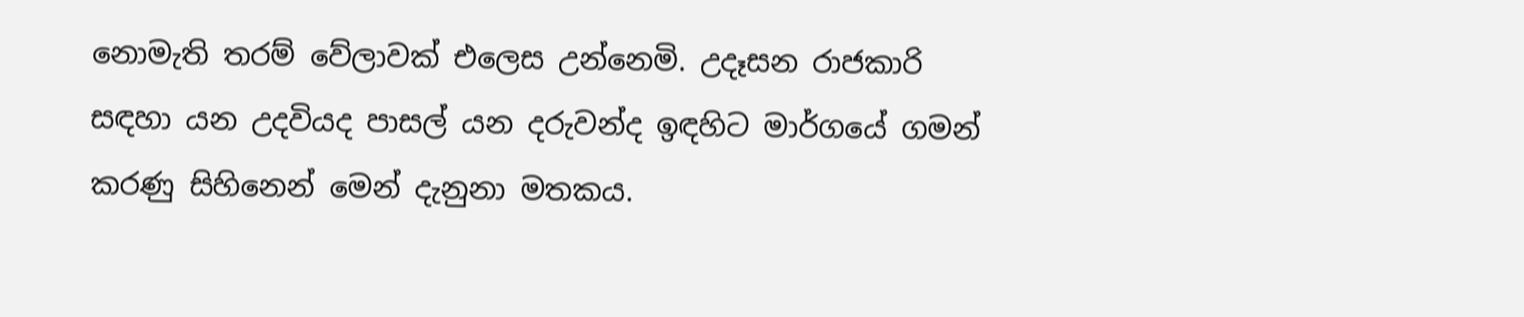නොමැති තරම් වේලාවක් එලෙස උන්නෙමි. උදෑසන රාජකාරි සඳහා යන උදවියද පාසල් යන දරුවන්ද ඉඳහිට මාර්ගයේ ගමන් කරණු සිහිනෙන් මෙන් දැනුනා මතකය.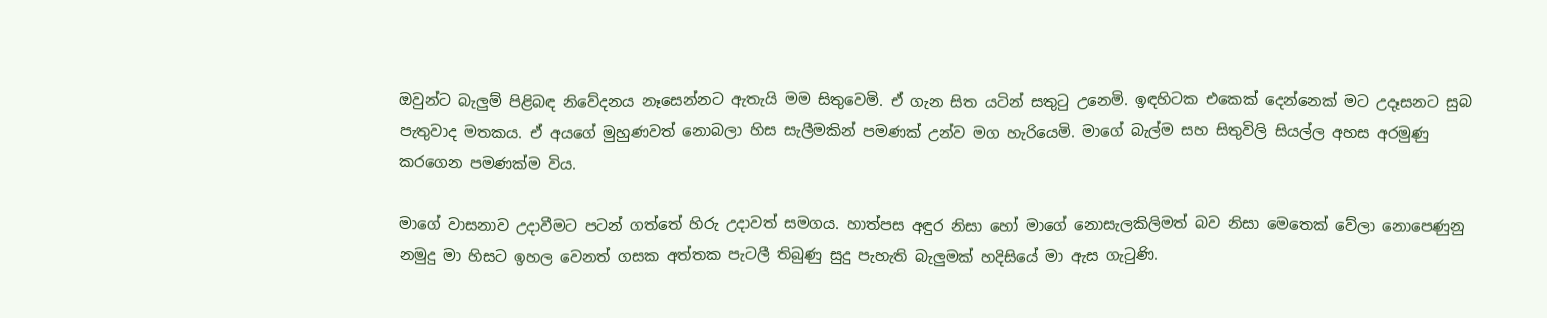ඔවුන්ට බැලුම් පිළිබඳ නිවේදනය නෑසෙන්නට ඇතැයි මම සිතුවෙමි. ඒ ගැන සිත යටින් සතුටු උනෙමි. ඉඳහිටක එකෙක් දෙන්නෙක් මට උදෑසනට සුබ පැතුවාද මතකය. ඒ අයගේ මුහුණවත් නොබලා හිස සැලීමකින් පමණක් උන්ව මග හැරියෙමි. මාගේ බැල්ම සහ සිතුවිලි සියල්ල අහස අරමුණු කරගෙන පමණක්ම විය.

මාගේ වාසනාව උදාවීමට පටන් ගත්තේ හිරු උදාවත් සමගය. හාත්පස අඳුර නිසා හෝ මාගේ නොසැලකිලිමත් බව නිසා මෙතෙක් වේලා නොපෙණුනු නමුදු මා හිසට ඉහල වෙනත් ගසක අත්තක පැටලී තිබුණු සුදු පැහැති බැලුමක් හදිසියේ මා ඇස ගැටුණි.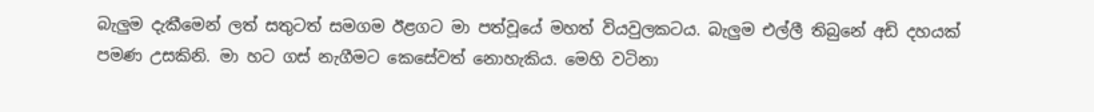බැලුම දැකීමෙන් ලත් සතුටත් සමගම ඊළගට මා පත්වූයේ මහත් වියවුලකටය. බැලුම එල්ලී තිබුනේ අඩි දහයක් පමණ උසකිනි. මා හට ගස් නැගීමට කෙසේවත් නොහැකිය. මෙහි වටිනා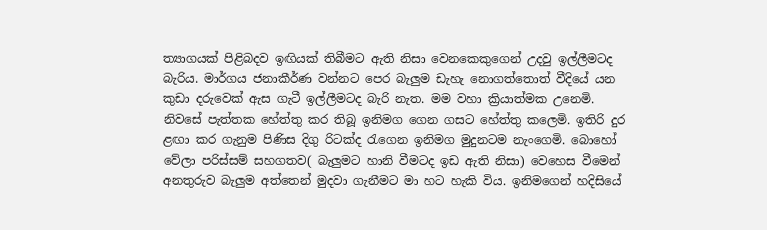ත්‍යාගයක් පිළිබදව ඉඟියක් තිබීමට ඇති නිසා වෙනකෙකුගෙන් උදවු ඉල්ලීමටද බැරිය. මාර්ගය ජනාකීර්ණ වන්නට පෙර බැලුම ඩැහැ නොගත්තොත් වීදියේ යන කුඩා දරුවෙක් ඇස ගැටී ඉල්ලීමටද බැරි නැත. මම වහා ක්‍රියාත්මක උනෙමි. නිවසේ පැත්තක හේත්තු කර තිබූ ඉනිමග ගෙන ගසට හේත්තු කලෙමි. ඉතිරි දුර ළඟා කර ගැනුම පිණිස දිගු රිටක්ද රැගෙන ඉනිමග මුදුනටම නැංගෙමි. බොහෝ වේලා පරිස්සම් සහගතව( බැලුමට හානි වීමටද ඉඩ ඇති නිසා) වෙහෙස වීමෙන් අනතුරුව බැලුම අත්තෙන් මුදවා ගැනීමට මා හට හැකි විය. ඉනිමගෙන් හදිසියේ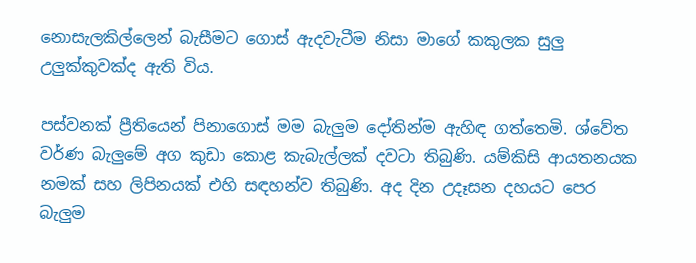නොසැලකිල්ලෙන් බැසීමට ගොස් ඇදවැටීම නිසා මාගේ කකුලක සුලු උලුක්කුවක්ද ඇති විය.

පස්වනක් ප්‍රීතියෙන් පිනාගොස් මම බැලුම දෝතින්ම ඇහිඳ ගත්තෙමි. ශ්වේත වර්ණ බැලුමේ අග කුඩා කොළ කැබැල්ලක් දවටා තිබුණි. යම්කිසි ආයතනයක නමක් සහ ලිපිනයක් එහි සඳහන්ව තිබුණි. අද දින උදෑසන දහයට පෙර බැලුම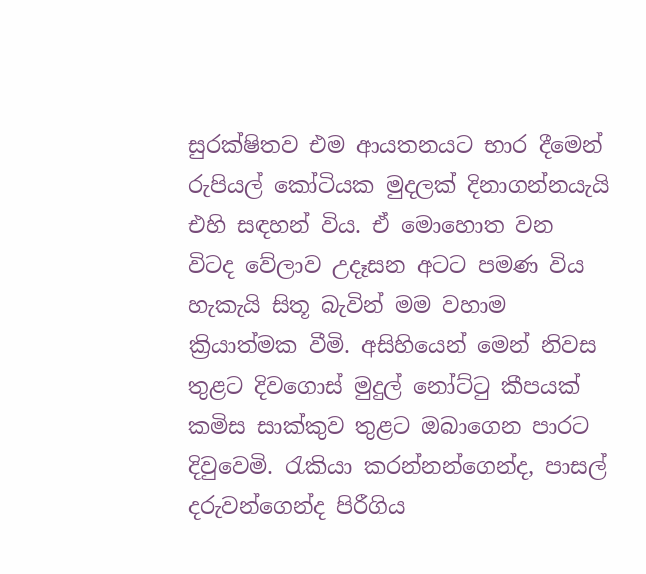සුරක්ෂිතව එම ආයතනයට භාර දීමෙන් රුපියල් කෝටියක මුදලක් දිනාගන්නයැයි එහි සඳහන් විය. ඒ මොහොත වන විටද වේලාව උදෑසන අටට පමණ විය හැකැයි සිතූ බැවින් මම වහාම ක්‍රියාත්මක වීමි. අසිහියෙන් මෙන් නිවස තුළට දිවගොස් මුදුල් නෝට්ටු කීපයක් කමිස සාක්කුව තුළට ඔබාගෙන පාරට දිවුවෙමි. රැකියා කරන්නන්ගෙන්ද, පාසල් දරුවන්ගෙන්ද පිරීගිය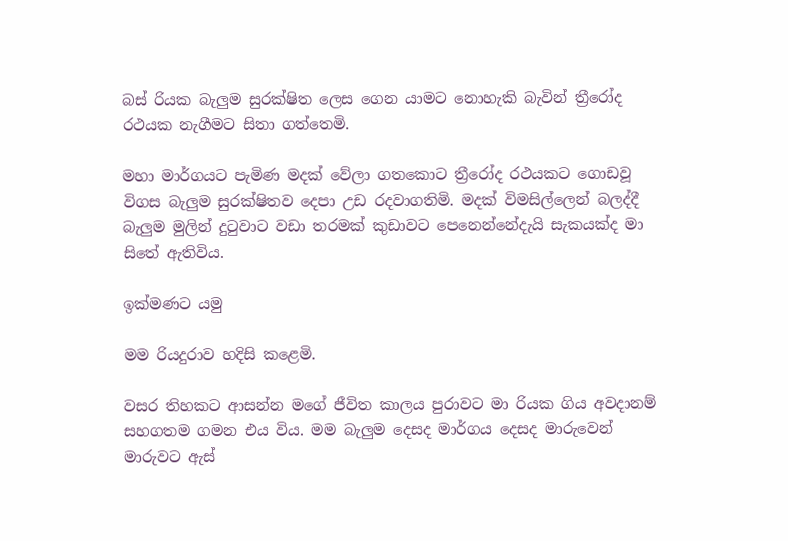බස් රියක බැලුම සුරක්ෂිත ලෙස ගෙන යාමට නොහැකි බැවින් ත්‍රීරෝද රථයක නැගීමට සිතා ගත්තෙමි.

මහා මාර්ගයට පැමිණ මදක් වේලා ගතකොට ත්‍රීරෝද රථයකට ගොඩවූ විගස බැලුම සුරක්ෂිතව දෙපා උඩ රදවාගතිමි. මදක් විමසිල්ලෙන් බලද්දී බැලුම මුලින් දුටුවාට වඩා තරමක් කුඩාවට පෙනෙන්නේදැයි සැකයක්ද මා සිතේ ඇතිවිය.

ඉක්මණට යමු

මම රියදුරාව හදිසි කළෙමි.

වසර තිහකට ආසන්න මගේ ජීවිත කාලය පුරාවට මා රියක ගිය අවදානම් සහගතම ගමන එය විය. මම බැලුම දෙසද මාර්ගය දෙසද මාරුවෙන් මාරුවට ඇස්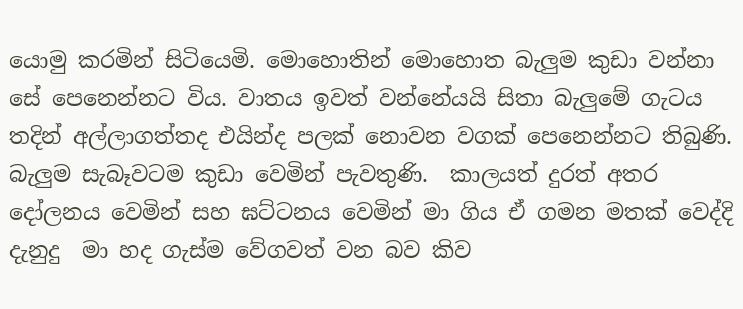යොමු කරමින් සිටියෙමි. මොහොතින් මොහොත බැලුම කුඩා වන්නා සේ පෙනෙන්නට විය. වාතය ඉවත් වන්නේයයි සිතා බැලුමේ ගැටය තදින් අල්ලාගත්තද එයින්ද පලක් නොවන වගක් පෙනෙන්නට තිබුණි. බැලුම සැබෑවටම කුඩා වෙමින් පැවතුණි.  කාලයත් දුරත් අතර දෝලනය වෙමින් සහ ඝට්ටනය වෙමින් මා ගිය ඒ ගමන මතක් වෙද්දි දැනුදු  මා හද ගැස්ම වේගවත් වන බව කිව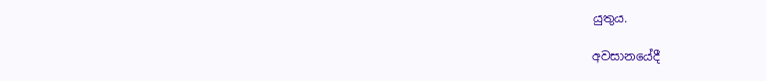යුතුය.

අවසානයේදී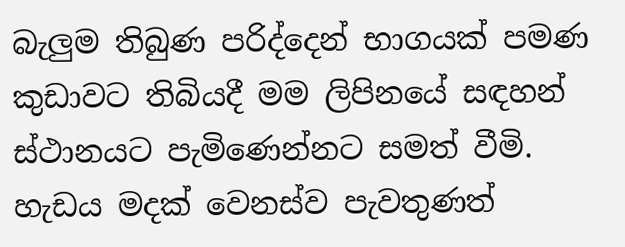බැලුම තිබුණ පරිද්දෙන් භාගයක් පමණ කුඩාවට තිබියදී මම ලිපිනයේ සඳහන් ස්ථානයට පැමිණෙන්නට සමත් වීමි. හැඩය මදක් වෙනස්ව පැවතුණත්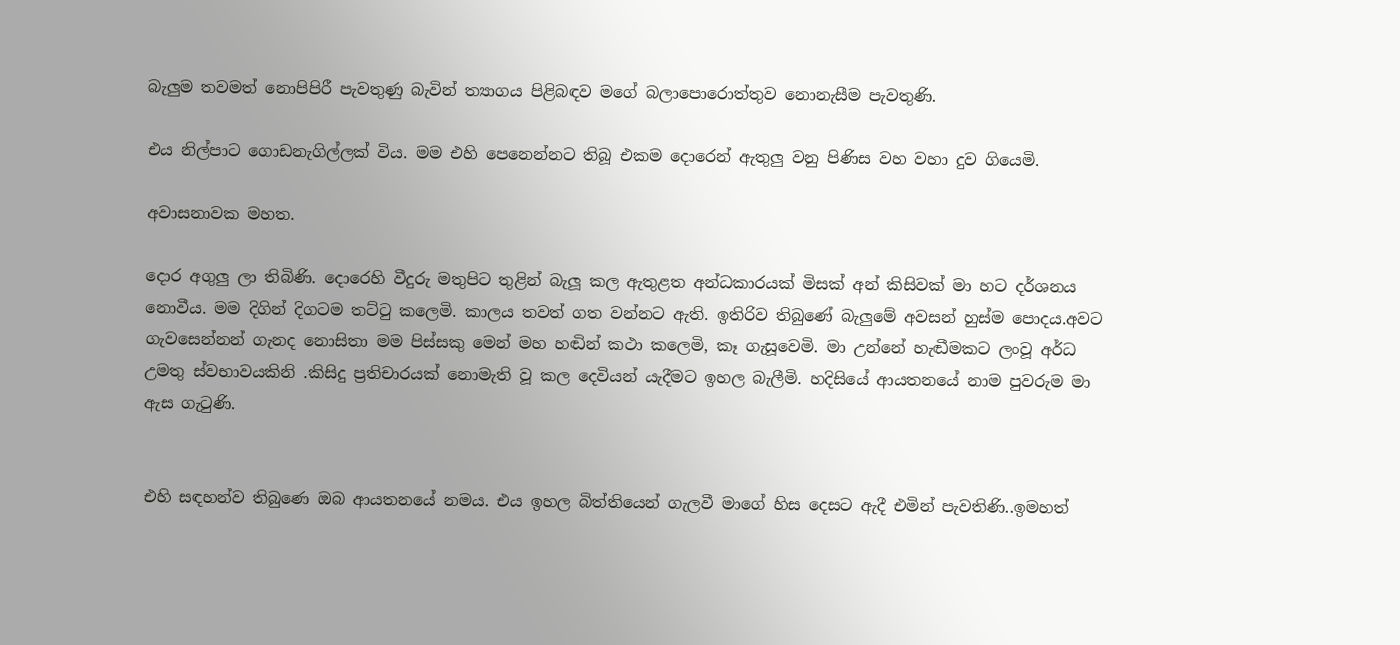බැලුම තවමත් නොපිපිරී පැවතුණු බැවින් ත්‍යාගය පිළිබඳව මගේ බලාපොරොත්තුව නොනැසීම පැවතුණි.

එය නිල්පාට ගොඩනැගිල්ලක් විය. මම එහි පෙනෙන්නට තිබූ එකම දොරෙන් ඇතුලු වනු පිණිස වහ වහා දුව ගියෙමි.

අවාසනාවක මහත.

දොර අගුලු ලා තිබිණි. දොරෙහි වීදුරු මතුපිට තුළින් බැලූ කල ඇතුළත අන්ධකාරයක් මිසක් අන් කිසිවක් මා හට දර්ශනය නොවීය. මම දිගින් දිගටම තට්ටු කලෙමි. කාලය තවත් ගත වන්නට ඇති. ඉතිරිව තිබුණේ බැලුමේ අවසන් හුස්ම පොදය.අවට ගැවසෙන්නන් ගැනද නොසිතා මම පිස්සකු මෙන් මහ හඬින් කථා කලෙමි, කෑ ගැසූවෙමි. මා උන්නේ හැඬීමකට ලංවූ අර්ධ උමතු ස්වභාවයකිනි .කිසිදු ප්‍රතිචාරයක් නොමැති වූ කල දෙවියන් යැදීමට ඉහල බැලීමි. හදිසියේ ආයතනයේ නාම පුවරුම මා ඇස ගැටුණි.


එහි සඳහන්ව තිබුණෙ ඔබ ආයතනයේ නමය. එය ඉහල බිත්තියෙන් ගැලවී මාගේ හිස දෙසට ඇදී එමින් පැවතිණි..ඉමහත්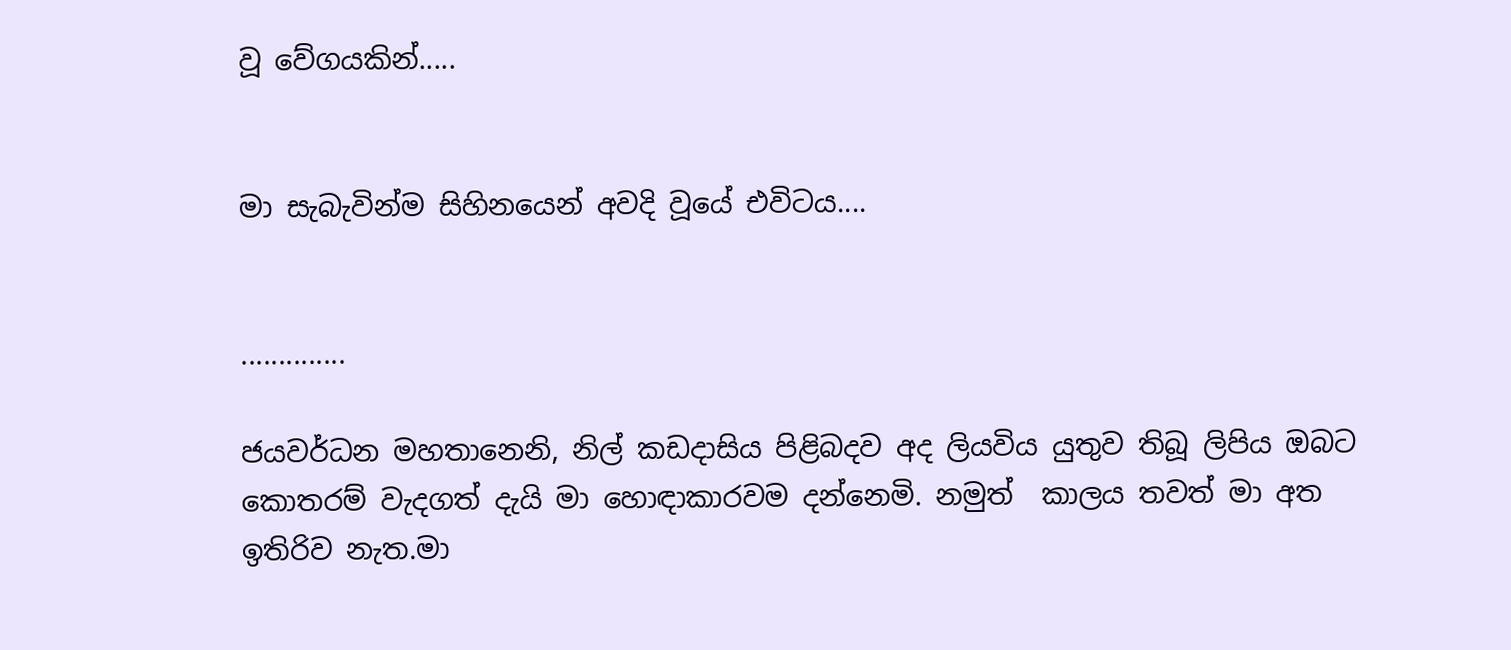වූ වේගයකින්.....


මා සැබැවින්ම සිහිනයෙන් අවදි වූයේ එවිටය....


..............

ජයවර්ධන මහතානෙනි, නිල් කඩදාසිය පිළිබදව අද ලියවිය යුතුව තිබූ ලිපිය ඔබට කොතරම් වැදගත් දැයි මා හොඳාකාරවම දන්නෙමි. නමුත්  කාලය තවත් මා අත ඉතිරිව නැත.මා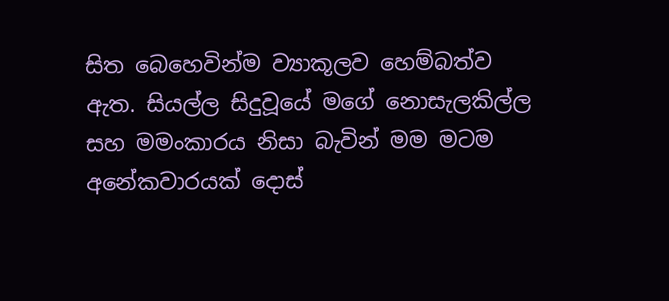සිත බෙහෙවින්ම ව්‍යාකූලව හෙම්බත්ව ඇත. සියල්ල සිදුවූයේ මගේ නොසැලකිල්ල සහ මමංකාරය නිසා බැවින් මම මටම අනේකවාරයක් දොස්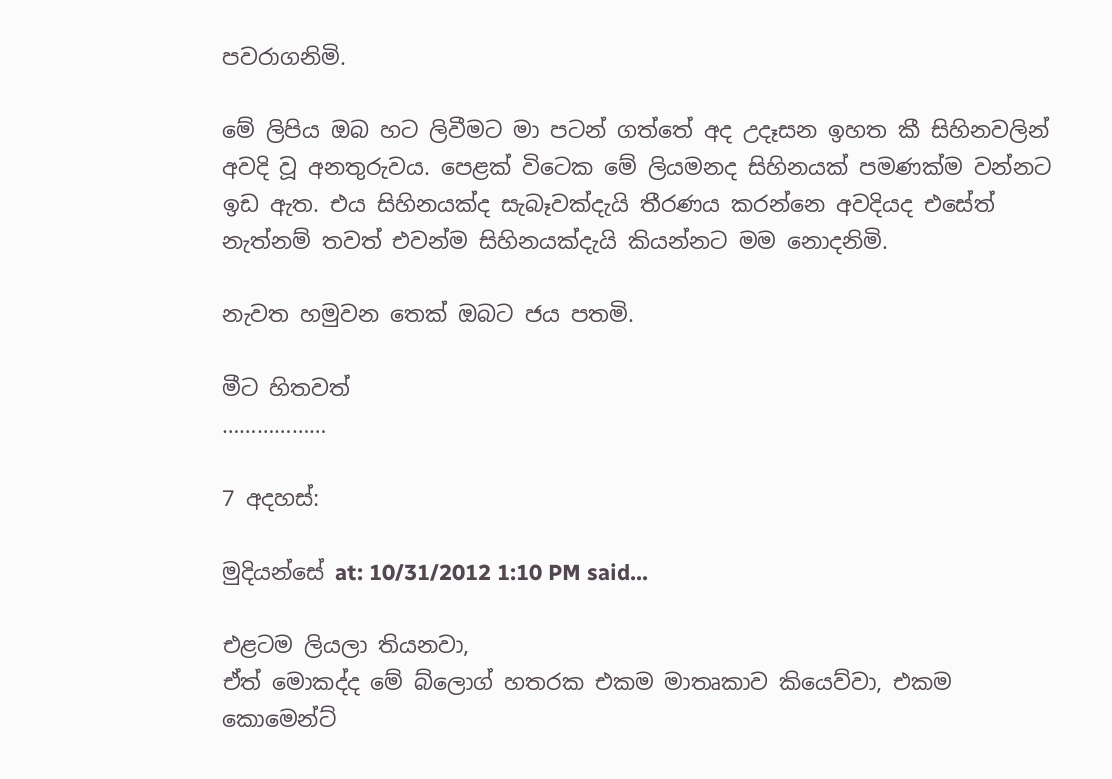පවරාගනිමි.

මේ ලිපිය ඔබ හට ලිවීමට මා පටන් ගත්තේ අද උදෑසන ඉහත කී සිහිනවලින් අවදි වූ අනතුරුවය. පෙළක් විටෙක මේ ලියමනද සිහිනයක් පමණක්ම වන්නට ඉඩ ඇත. එය සිහිනයක්ද සැබෑවක්දැයි තීරණය කරන්නෙ අවදියද එසේත් නැත්නම් තවත් එවන්ම සිහිනයක්දැයි කියන්නට මම නොදනිමි.

නැවත හමුවන තෙක් ඔබට ජය පතමි.

මීට හිතවත්
………………

7 අදහස්:

මුදියන්සේ at: 10/31/2012 1:10 PM said...

එළටම ලියලා තියනවා,
ඒත් මොකද්ද මේ බ්ලොග් හතරක එකම මාතෘකාව කියෙව්වා, එකම කොමෙන්ට්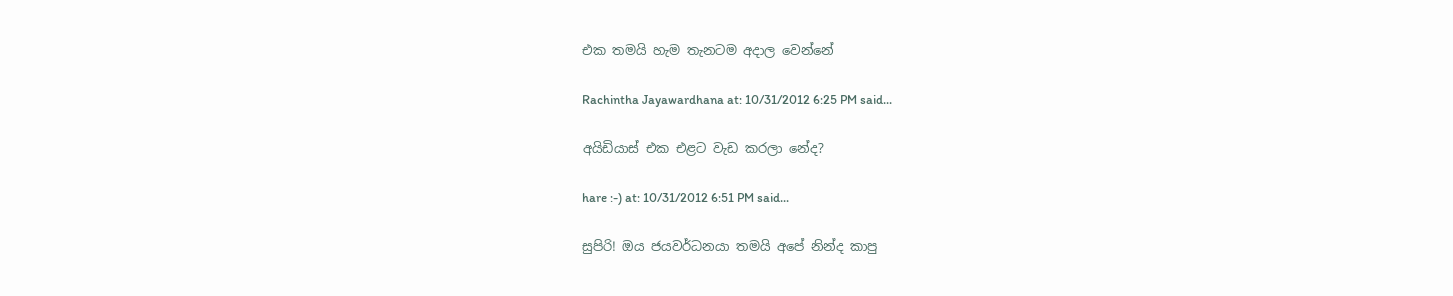එක තමයි හැම තැනටම අදාල වෙන්නේ

Rachintha Jayawardhana at: 10/31/2012 6:25 PM said...

අයිඩියාස් එක එළට වැඩ කරලා නේද?

hare :-) at: 10/31/2012 6:51 PM said...

සුපිරි! ඔය ජයවර්ධනයා තමයි අපේ නින්ද කාපු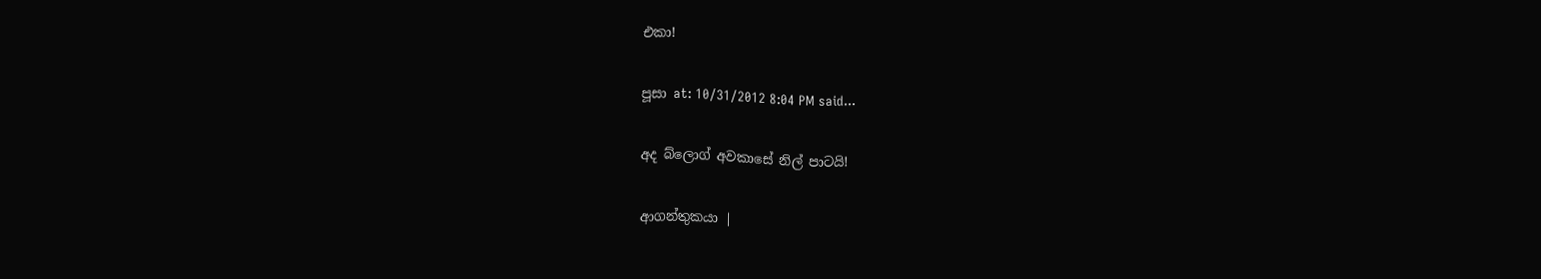එකා!

පූසා at: 10/31/2012 8:04 PM said...

අද බ්ලොග් අවකාසේ නිල් පාටයි!

ආගන්තුකයා |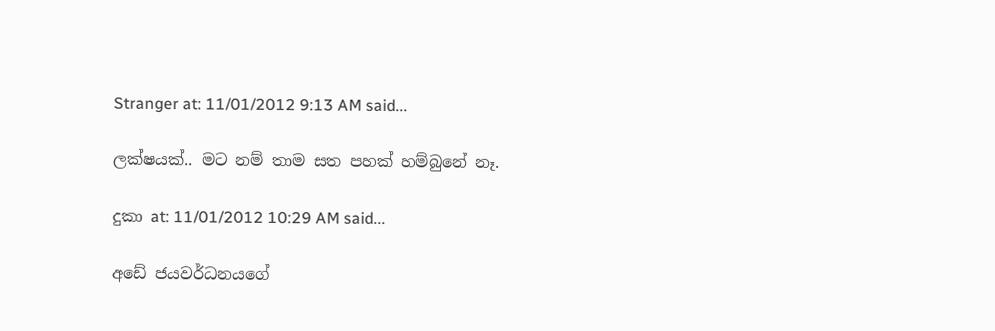Stranger at: 11/01/2012 9:13 AM said...

ලක්ෂයක්.. මට නම් තාම සත පහක් හම්බුනේ නෑ.

දුකා at: 11/01/2012 10:29 AM said...

අඩේ ජයවර්ධනයගේ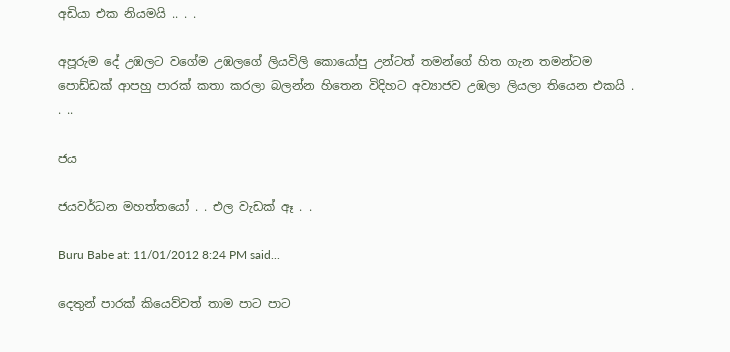අඩියා එක නියමයි .. . .

අපූරුම දේ උඹලට වගේම උඹලගේ ලියවිලි කොයෝපු උන්ටත් තමන්ගේ හිත ගැන තමන්ටම පොඩ්ඩක් ආපහු පාරක් කතා කරලා බලන්න හිතෙන විදිහට අව්‍යාජව උඹලා ලියලා තියෙන එකයි . . ..

ජය

ජයවර්ධන මහත්තයෝ . . එල වැඩක් ඈ . .

Buru Babe at: 11/01/2012 8:24 PM said...

දෙතුන් පාරක් කියෙව්වත් තාම පාට පාට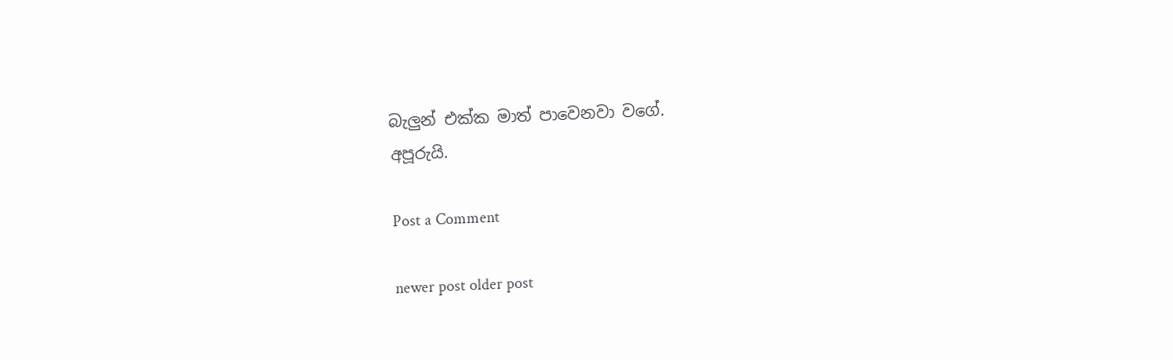බැලුන් එක්ක මාත් පාවෙනවා වගේ.
අපූරුයි.

Post a Comment

newer post older post